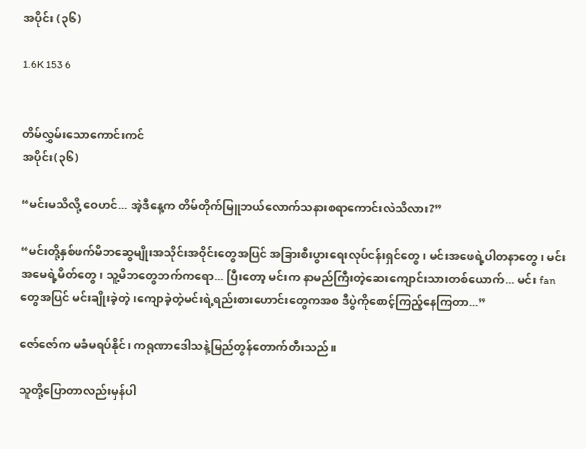အပိုင်း (၃၆)

1.6K 153 6


တိမ်လွှမ်းသောကောင်းကင်
အပိုင်း(၃၆)

“မင်းမသိလို့ ဝေဟင်... အဲ့ဒီနေ့က တိမ်တိုက်မြူဘယ်လောက်သနားစရာကောင်းလဲသိလား?”

“မင်းတို့နှစ်ဖက်မိဘဆွေမျိုးအသိုင်းအဝိုင်းတွေအပြင် အခြားစီးပွားရေးလုပ်ငန်းရှင်တွေ၊ မင်းအဖေရဲ့ပါတနာတွေ၊ မင်းအမေရဲ့မိတ်တွေ၊ သူ့မိဘတွေဘက်ကရော... ပြီးတော့ မင်းက နာမည်ကြီးတဲ့ဆေးကျောင်းသားတစ်ယောက်... မင်း fan တွေအပြင် မင်းချိုးခဲ့တဲ့၊ကျောခဲ့တဲ့မင်းရဲ့ရည်းစားဟောင်းတွေကအစ ဒီပွဲကိုစောင့်ကြည့်နေကြတာ...”

ဇော်ဇော်က မခံမရပ်နိုင်၊ ကရုဏာဒေါသနဲ့မြည်တွန်တောက်တီးသည်။

သူတို့ပြောတာလည်းမှန်ပါ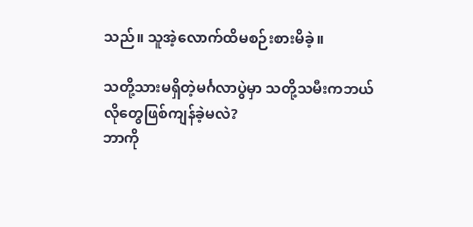သည်။ သူအဲ့လောက်ထိမစဉ်းစားမိခဲ့။

သတို့သားမရှိတဲ့မင်္ဂလာပွဲမှာ သတို့သမီးကဘယ်လိုတွေဖြစ်ကျန်ခဲ့မလဲ?
ဘာကို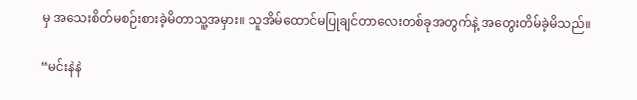မှ အသေးစိတ်မစဉ်းစားခဲ့မိတာသူ့အမှား။ သူအိမ်ထောင်မပြုချင်တာလေးတစ်ခုအတွက်နဲ့ အတွေးတိမ်ခဲ့မိသည်။

“မင်းနဲနဲ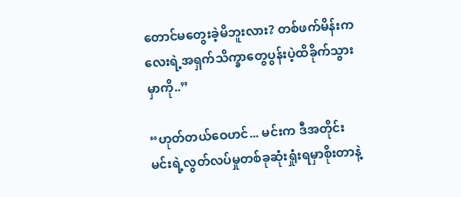တောင်မတွေးခဲ့မိဘူးလား? တစ်ဖက်မိန်းကလေးရဲ့အရှက်သိက္ခာတွေပွန်းပဲ့ထိခိုက်သွားမှာကို..”

“ဟုတ်တယ်ဝေဟင်... မင်းက ဒီအတိုင်း မင်းရဲ့လွတ်လပ်မှုတစ်ခုဆုံးရှုံးရမှာစိုးတာနဲ့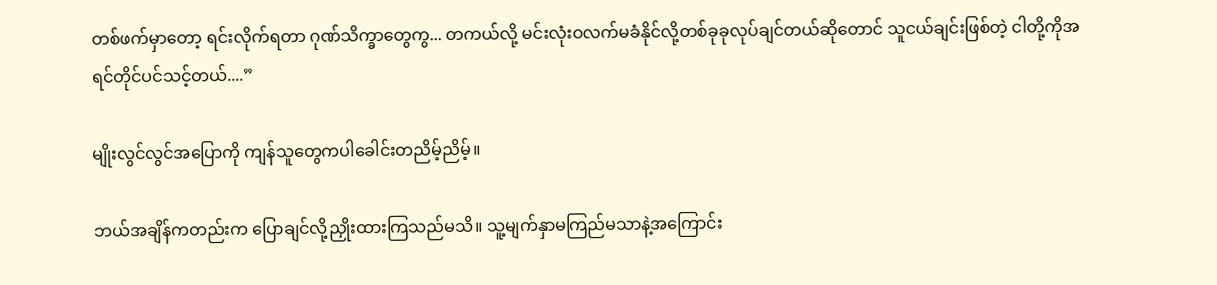တစ်ဖက်မှာတော့ ရင်းလိုက်ရတာ ဂုဏ်သိက္ခာတွေကွ... တကယ်လို့ မင်းလုံးဝလက်မခံနိုင်လို့တစ်ခုခုလုပ်ချင်တယ်ဆိုတောင် သူငယ်ချင်းဖြစ်တဲ့ ငါတို့ကိုအရင်တိုင်ပင်သင့်တယ်....”

မျိုးလွင်လွင်အပြောကို ကျန်သူတွေကပါခေါင်းတညိမ့်ညိမ့်။

ဘယ်အချိန်ကတည်းက ပြောချင်လို့ညှိုးထားကြသည်မသိ။ သူ့မျက်နှာမကြည်မသာနဲ့အကြောင်း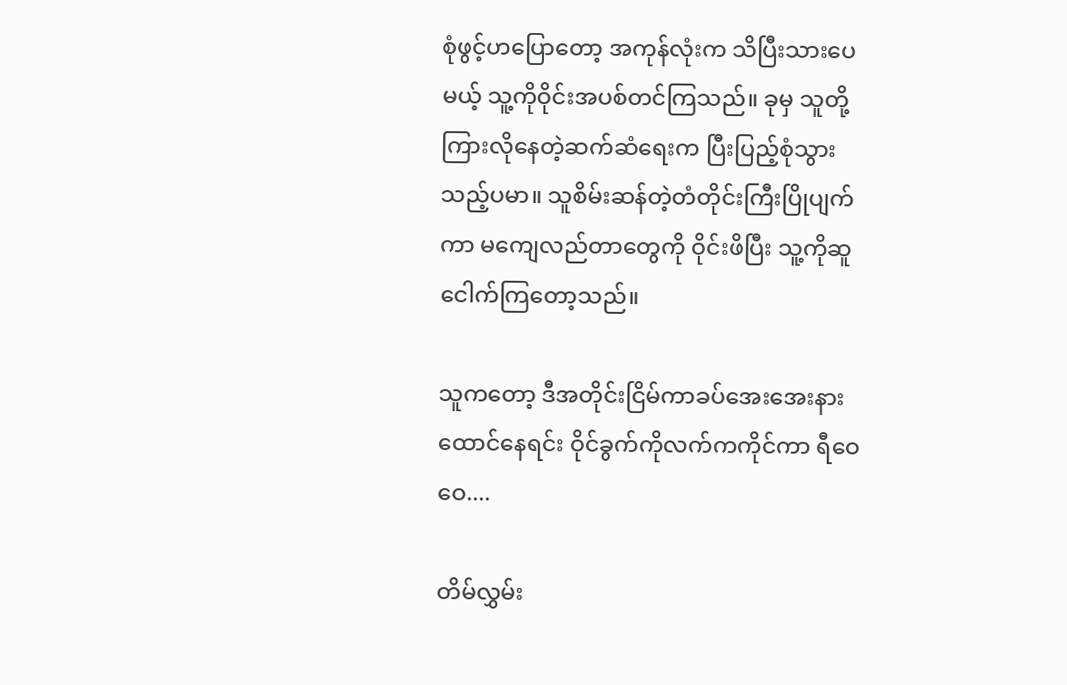စုံဖွင့်ဟပြောတော့ အကုန်လုံးက သိပြီးသားပေမယ့် သူ့ကိုဝိုင်းအပစ်တင်ကြသည်။ ခုမှ သူတို့ကြားလိုနေတဲ့ဆက်ဆံရေးက ပြီးပြည့်စုံသွားသည့်ပမာ။ သူစိမ်းဆန်တဲ့တံတိုင်းကြီးပြိုပျက်ကာ မကျေလည်တာတွေကို ဝိုင်းဖိပြီး သူ့ကိုဆူငေါက်ကြတော့သည်။

သူကတော့ ဒီအတိုင်းငြိမ်ကာခပ်အေးအေးနားထောင်နေရင်း ဝိုင်ခွက်ကိုလက်ကကိုင်ကာ ရီဝေဝေ....

တိမ်လွှမ်း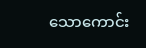သောကောင်း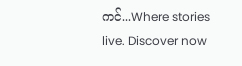ကင်...Where stories live. Discover now